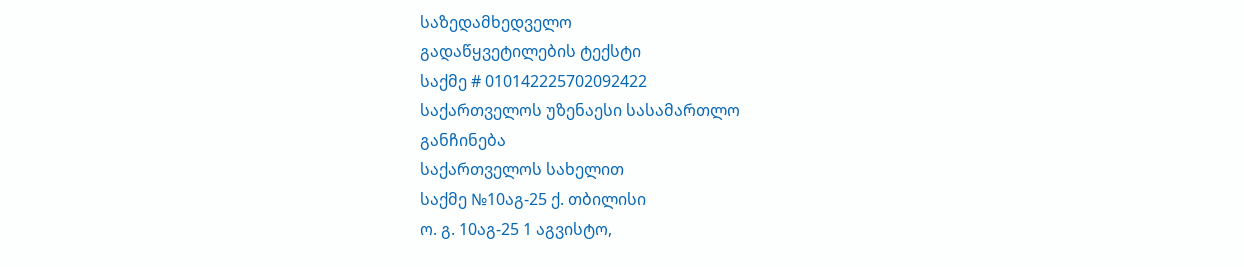საზედამხედველო
გადაწყვეტილების ტექსტი
საქმე # 010142225702092422
საქართველოს უზენაესი სასამართლო
განჩინება
საქართველოს სახელით
საქმე №10აგ-25 ქ. თბილისი
ო. გ. 10აგ-25 1 აგვისტო,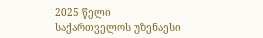2025 წელი
საქართველოს უზენაესი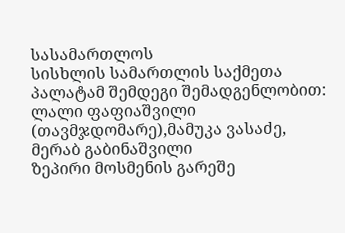სასამართლოს
სისხლის სამართლის საქმეთა პალატამ შემდეგი შემადგენლობით:
ლალი ფაფიაშვილი (თავმჯდომარე),მამუკა ვასაძე, მერაბ გაბინაშვილი
ზეპირი მოსმენის გარეშე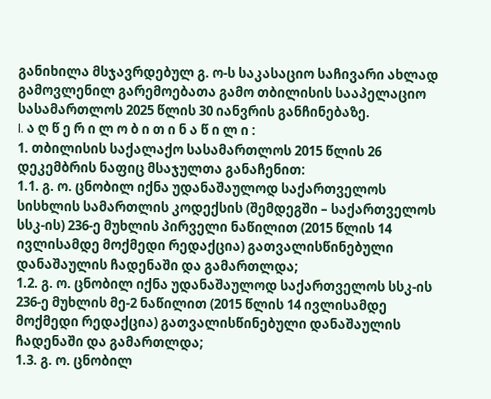განიხილა მსჯავრდებულ გ. ო-ს საკასაციო საჩივარი ახლად გამოვლენილ გარემოებათა გამო თბილისის სააპელაციო სასამართლოს 2025 წლის 30 იანვრის განჩინებაზე.
I. ა ღ წ ე რ ი ლ ო ბ ი თ ი ნ ა წ ი ლ ი :
1. თბილისის საქალაქო სასამართლოს 2015 წლის 26 დეკემბრის ნაფიც მსაჯულთა განაჩენით:
1.1. გ. ო. ცნობილ იქნა უდანაშაულოდ საქართველოს სისხლის სამართლის კოდექსის (შემდეგში – საქართველოს სსკ-ის) 236-ე მუხლის პირველი ნაწილით (2015 წლის 14 ივლისამდე მოქმედი რედაქცია) გათვალისწინებული დანაშაულის ჩადენაში და გამართლდა;
1.2. გ. ო. ცნობილ იქნა უდანაშაულოდ საქართველოს სსკ-ის 236-ე მუხლის მე-2 ნაწილით (2015 წლის 14 ივლისამდე მოქმედი რედაქცია) გათვალისწინებული დანაშაულის ჩადენაში და გამართლდა;
1.3. გ. ო. ცნობილ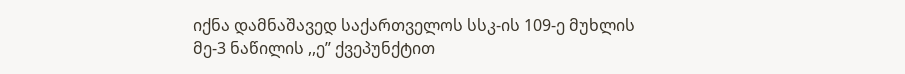იქნა დამნაშავედ საქართველოს სსკ-ის 109-ე მუხლის მე-3 ნაწილის ,,ე’’ ქვეპუნქტით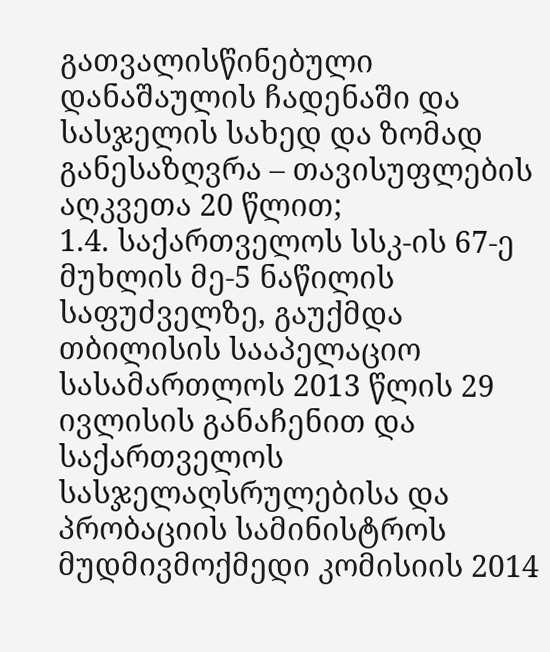გათვალისწინებული დანაშაულის ჩადენაში და სასჯელის სახედ და ზომად განესაზღვრა – თავისუფლების აღკვეთა 20 წლით;
1.4. საქართველოს სსკ-ის 67-ე მუხლის მე-5 ნაწილის საფუძველზე, გაუქმდა თბილისის სააპელაციო სასამართლოს 2013 წლის 29 ივლისის განაჩენით და საქართველოს სასჯელაღსრულებისა და პრობაციის სამინისტროს მუდმივმოქმედი კომისიის 2014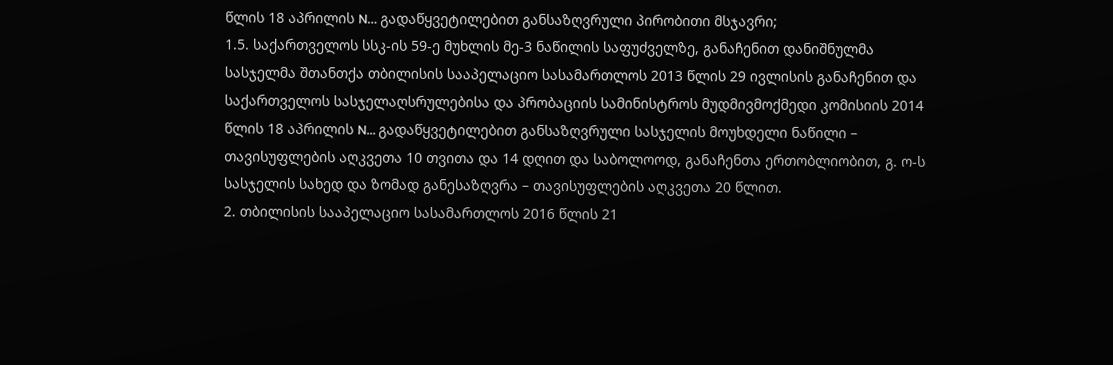წლის 18 აპრილის N… გადაწყვეტილებით განსაზღვრული პირობითი მსჯავრი;
1.5. საქართველოს სსკ-ის 59-ე მუხლის მე-3 ნაწილის საფუძველზე, განაჩენით დანიშნულმა სასჯელმა შთანთქა თბილისის სააპელაციო სასამართლოს 2013 წლის 29 ივლისის განაჩენით და საქართველოს სასჯელაღსრულებისა და პრობაციის სამინისტროს მუდმივმოქმედი კომისიის 2014 წლის 18 აპრილის N... გადაწყვეტილებით განსაზღვრული სასჯელის მოუხდელი ნაწილი – თავისუფლების აღკვეთა 10 თვითა და 14 დღით და საბოლოოდ, განაჩენთა ერთობლიობით, გ. ო-ს სასჯელის სახედ და ზომად განესაზღვრა – თავისუფლების აღკვეთა 20 წლით.
2. თბილისის სააპელაციო სასამართლოს 2016 წლის 21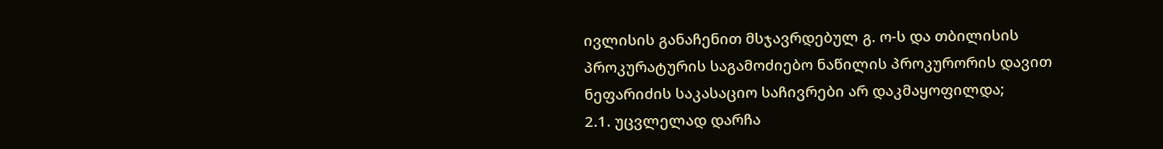ივლისის განაჩენით მსჯავრდებულ გ. ო-ს და თბილისის პროკურატურის საგამოძიებო ნაწილის პროკურორის დავით ნეფარიძის საკასაციო საჩივრები არ დაკმაყოფილდა;
2.1. უცვლელად დარჩა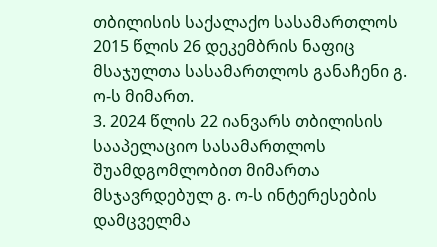თბილისის საქალაქო სასამართლოს 2015 წლის 26 დეკემბრის ნაფიც მსაჯულთა სასამართლოს განაჩენი გ. ო-ს მიმართ.
3. 2024 წლის 22 იანვარს თბილისის სააპელაციო სასამართლოს შუამდგომლობით მიმართა მსჯავრდებულ გ. ო-ს ინტერესების დამცველმა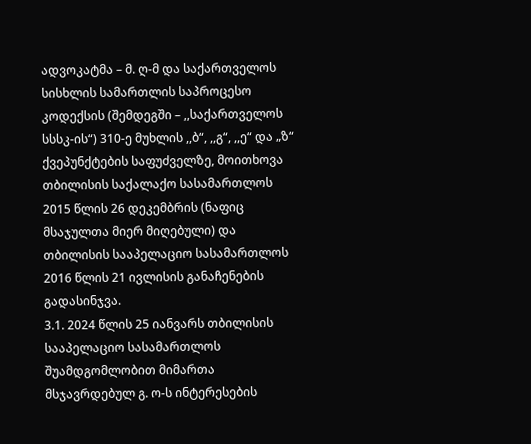ადვოკატმა – მ. ღ-მ და საქართველოს სისხლის სამართლის საპროცესო კოდექსის (შემდეგში – ,,საქართველოს სსსკ-ის“) 310-ე მუხლის ,,ბ“, ,,გ“, ,,ე“ და „ზ“ ქვეპუნქტების საფუძველზე, მოითხოვა თბილისის საქალაქო სასამართლოს 2015 წლის 26 დეკემბრის (ნაფიც მსაჯულთა მიერ მიღებული) და თბილისის სააპელაციო სასამართლოს 2016 წლის 21 ივლისის განაჩენების გადასინჯვა.
3.1. 2024 წლის 25 იანვარს თბილისის სააპელაციო სასამართლოს შუამდგომლობით მიმართა მსჯავრდებულ გ. ო-ს ინტერესების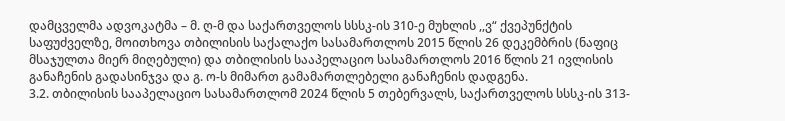დამცველმა ადვოკატმა – მ. ღ-მ და საქართველოს სსსკ-ის 310-ე მუხლის ,,ვ“ ქვეპუნქტის საფუძველზე, მოითხოვა თბილისის საქალაქო სასამართლოს 2015 წლის 26 დეკემბრის (ნაფიც მსაჯულთა მიერ მიღებული) და თბილისის სააპელაციო სასამართლოს 2016 წლის 21 ივლისის განაჩენის გადასინჯვა და გ. ო-ს მიმართ გამამართლებელი განაჩენის დადგენა.
3.2. თბილისის სააპელაციო სასამართლომ 2024 წლის 5 თებერვალს, საქართველოს სსსკ-ის 313-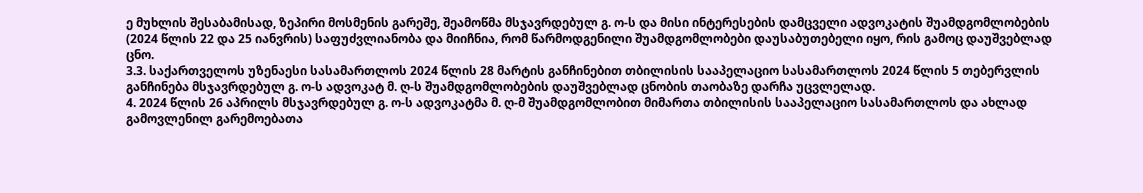ე მუხლის შესაბამისად, ზეპირი მოსმენის გარეშე, შეამოწმა მსჯავრდებულ გ. ო-ს და მისი ინტერესების დამცველი ადვოკატის შუამდგომლობების (2024 წლის 22 და 25 იანვრის) საფუძვლიანობა და მიიჩნია, რომ წარმოდგენილი შუამდგომლობები დაუსაბუთებელი იყო, რის გამოც დაუშვებლად ცნო.
3.3. საქართველოს უზენაესი სასამართლოს 2024 წლის 28 მარტის განჩინებით თბილისის სააპელაციო სასამართლოს 2024 წლის 5 თებერვლის განჩინება მსჯავრდებულ გ. ო-ს ადვოკატ მ. ღ-ს შუამდგომლობების დაუშვებლად ცნობის თაობაზე დარჩა უცვლელად.
4. 2024 წლის 26 აპრილს მსჯავრდებულ გ. ო-ს ადვოკატმა მ. ღ-მ შუამდგომლობით მიმართა თბილისის სააპელაციო სასამართლოს და ახლად გამოვლენილ გარემოებათა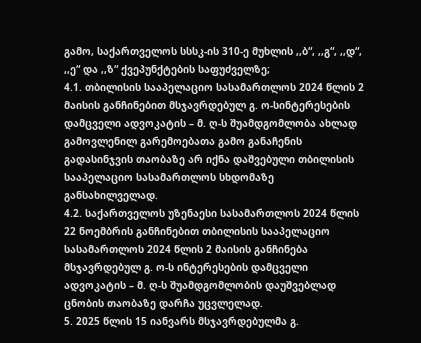გამო, საქართველოს სსსკ-ის 310-ე მუხლის ,,ბ“, ,,გ“, ,,დ“, ,,ე“ და ,,ზ“ ქვეპუნქტების საფუძველზე;
4.1. თბილისის სააპელაციო სასამართლოს 2024 წლის 2 მაისის განჩინებით მსჯავრდებულ გ. ო-სინტერესების დამცველი ადვოკატის – მ. ღ-ს შუამდგომლობა ახლად გამოვლენილ გარემოებათა გამო განაჩენის გადასინჯვის თაობაზე არ იქნა დაშვებული თბილისის სააპელაციო სასამართლოს სხდომაზე განსახილველად.
4.2. საქართველოს უზენაესი სასამართლოს 2024 წლის 22 ნოემბრის განჩინებით თბილისის სააპელაციო სასამართლოს 2024 წლის 2 მაისის განჩინება მსჯავრდებულ გ. ო-ს ინტერესების დამცველი ადვოკატის – მ. ღ-ს შუამდგომლობის დაუშვებლად ცნობის თაობაზე დარჩა უცვლელად.
5. 2025 წლის 15 იანვარს მსჯავრდებულმა გ.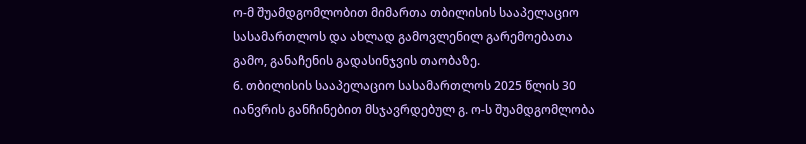ო-მ შუამდგომლობით მიმართა თბილისის სააპელაციო სასამართლოს და ახლად გამოვლენილ გარემოებათა გამო, განაჩენის გადასინჯვის თაობაზე.
6. თბილისის სააპელაციო სასამართლოს 2025 წლის 30 იანვრის განჩინებით მსჯავრდებულ გ. ო-ს შუამდგომლობა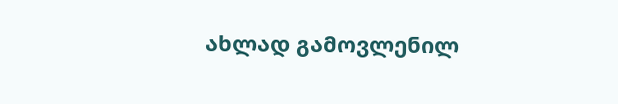ახლად გამოვლენილ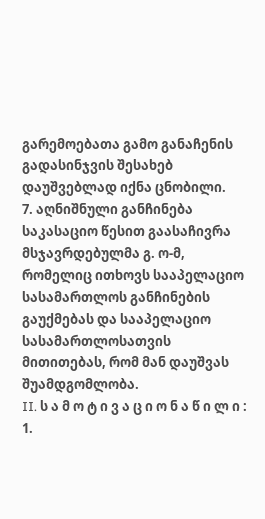გარემოებათა გამო განაჩენის გადასინჯვის შესახებ დაუშვებლად იქნა ცნობილი.
7. აღნიშნული განჩინება საკასაციო წესით გაასაჩივრა მსჯავრდებულმა გ. ო-მ, რომელიც ითხოვს სააპელაციო სასამართლოს განჩინების გაუქმებას და სააპელაციო სასამართლოსათვის მითითებას, რომ მან დაუშვას შუამდგომლობა.
II. ს ა მ ო ტ ი ვ ა ც ი ო ნ ა წ ი ლ ი :
1.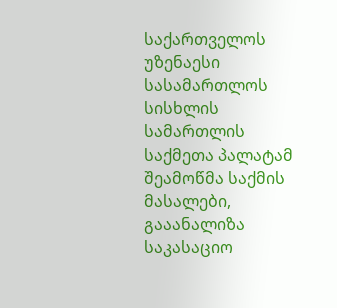საქართველოს უზენაესი სასამართლოს სისხლის სამართლის საქმეთა პალატამ შეამოწმა საქმის მასალები, გააანალიზა საკასაციო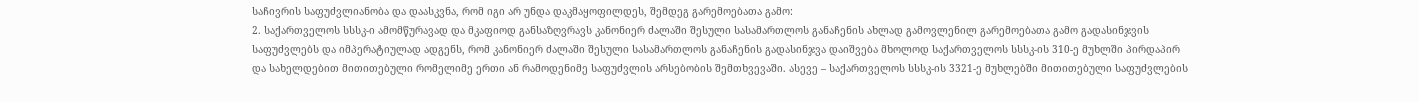საჩივრის საფუძვლიანობა და დაასკვნა, რომ იგი არ უნდა დაკმაყოფილდეს, შემდეგ გარემოებათა გამო:
2. საქართველოს სსსკ-ი ამომწურავად და მკაფიოდ განსაზღვრავს კანონიერ ძალაში შესული სასამართლოს განაჩენის ახლად გამოვლენილ გარემოებათა გამო გადასინჯვის საფუძვლებს და იმპერატიულად ადგენს, რომ კანონიერ ძალაში შესული სასამართლოს განაჩენის გადასინჯვა დაიშვება მხოლოდ საქართველოს სსსკ-ის 310-ე მუხლში პირდაპირ და სახელდებით მითითებული რომელიმე ერთი ან რამოდენიმე საფუძვლის არსებობის შემთხვევაში. ასევე – საქართველოს სსსკ-ის 3321-ე მუხლებში მითითებული საფუძვლების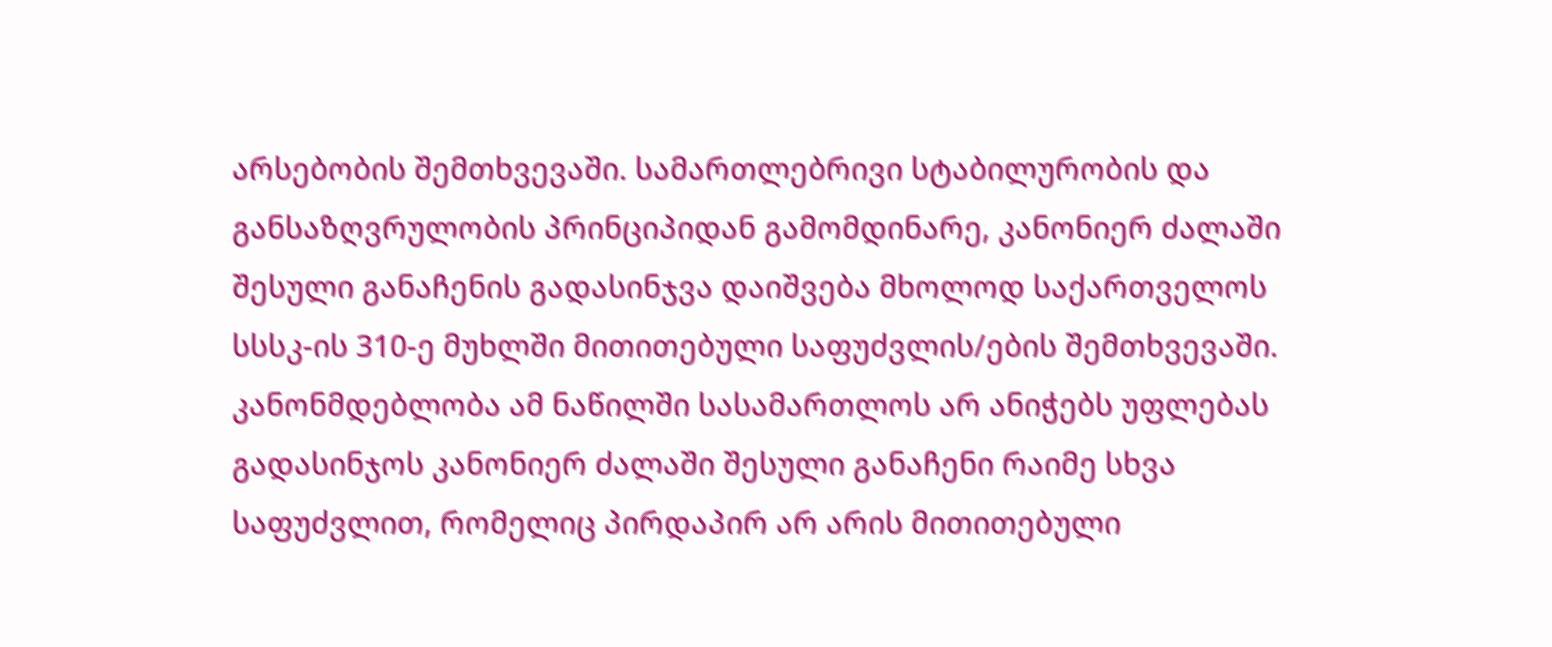არსებობის შემთხვევაში. სამართლებრივი სტაბილურობის და განსაზღვრულობის პრინციპიდან გამომდინარე, კანონიერ ძალაში შესული განაჩენის გადასინჯვა დაიშვება მხოლოდ საქართველოს სსსკ-ის 310-ე მუხლში მითითებული საფუძვლის/ების შემთხვევაში. კანონმდებლობა ამ ნაწილში სასამართლოს არ ანიჭებს უფლებას გადასინჯოს კანონიერ ძალაში შესული განაჩენი რაიმე სხვა საფუძვლით, რომელიც პირდაპირ არ არის მითითებული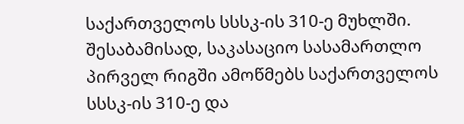საქართველოს სსსკ-ის 310-ე მუხლში. შესაბამისად, საკასაციო სასამართლო პირველ რიგში ამოწმებს საქართველოს სსსკ-ის 310-ე და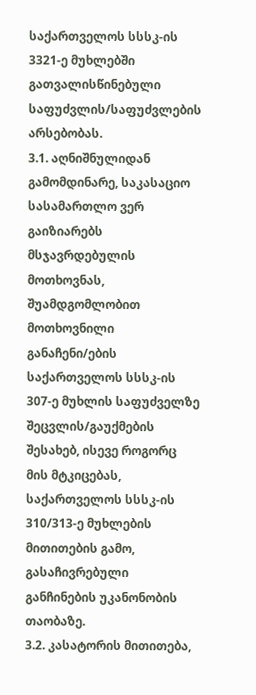საქართველოს სსსკ-ის 3321-ე მუხლებში გათვალისწინებული საფუძვლის/საფუძვლების არსებობას.
3.1. აღნიშნულიდან გამომდინარე, საკასაციო სასამართლო ვერ გაიზიარებს მსჯავრდებულის მოთხოვნას, შუამდგომლობით მოთხოვნილი განაჩენი/ების საქართველოს სსსკ-ის 307-ე მუხლის საფუძველზე შეცვლის/გაუქმების შესახებ, ისევე როგორც მის მტკიცებას, საქართველოს სსსკ-ის 310/313-ე მუხლების მითითების გამო, გასაჩივრებული განჩინების უკანონობის თაობაზე.
3.2. კასატორის მითითება,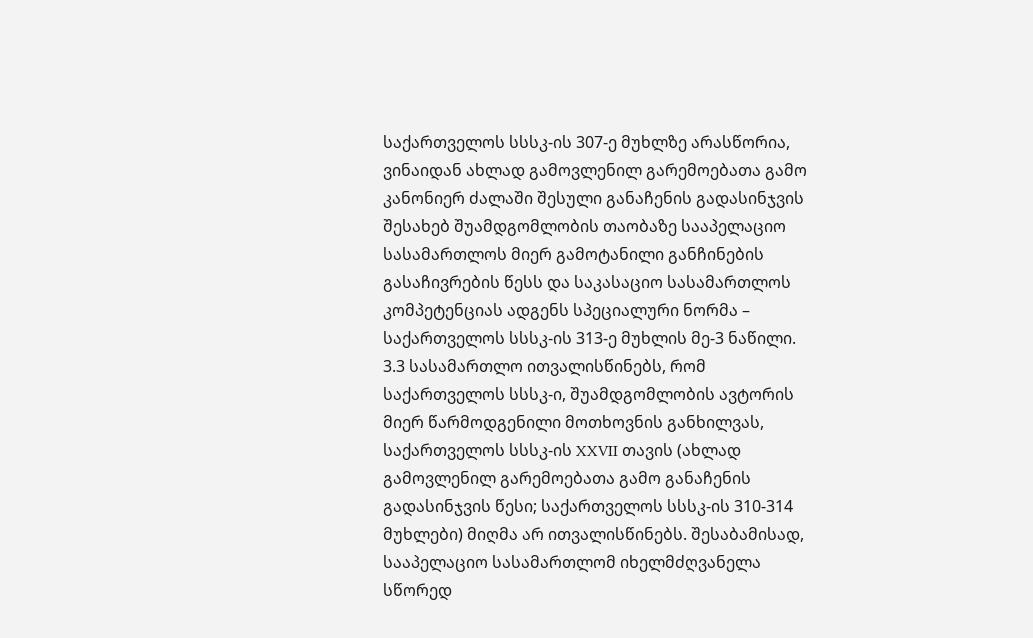საქართველოს სსსკ-ის 307-ე მუხლზე არასწორია, ვინაიდან ახლად გამოვლენილ გარემოებათა გამო კანონიერ ძალაში შესული განაჩენის გადასინჯვის შესახებ შუამდგომლობის თაობაზე სააპელაციო სასამართლოს მიერ გამოტანილი განჩინების გასაჩივრების წესს და საკასაციო სასამართლოს კომპეტენციას ადგენს სპეციალური ნორმა – საქართველოს სსსკ-ის 313-ე მუხლის მე-3 ნაწილი.
3.3 სასამართლო ითვალისწინებს, რომ საქართველოს სსსკ-ი, შუამდგომლობის ავტორის მიერ წარმოდგენილი მოთხოვნის განხილვას, საქართველოს სსსკ-ის XXVII თავის (ახლად გამოვლენილ გარემოებათა გამო განაჩენის გადასინჯვის წესი; საქართველოს სსსკ-ის 310-314 მუხლები) მიღმა არ ითვალისწინებს. შესაბამისად, სააპელაციო სასამართლომ იხელმძღვანელა სწორედ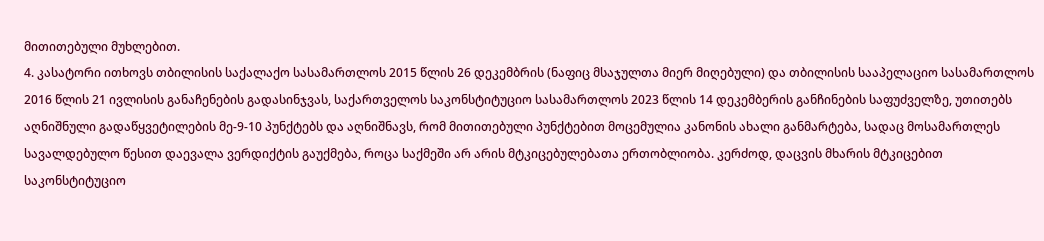მითითებული მუხლებით.
4. კასატორი ითხოვს თბილისის საქალაქო სასამართლოს 2015 წლის 26 დეკემბრის (ნაფიც მსაჯულთა მიერ მიღებული) და თბილისის სააპელაციო სასამართლოს 2016 წლის 21 ივლისის განაჩენების გადასინჯვას, საქართველოს საკონსტიტუციო სასამართლოს 2023 წლის 14 დეკემბერის განჩინების საფუძველზე, უთითებს აღნიშნული გადაწყვეტილების მე-9-10 პუნქტებს და აღნიშნავს, რომ მითითებული პუნქტებით მოცემულია კანონის ახალი განმარტება, სადაც მოსამართლეს სავალდებულო წესით დაევალა ვერდიქტის გაუქმება, როცა საქმეში არ არის მტკიცებულებათა ერთობლიობა. კერძოდ, დაცვის მხარის მტკიცებით საკონსტიტუციო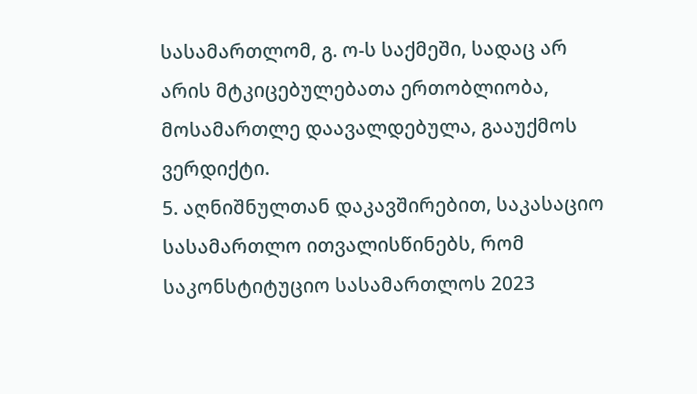სასამართლომ, გ. ო-ს საქმეში, სადაც არ არის მტკიცებულებათა ერთობლიობა, მოსამართლე დაავალდებულა, გააუქმოს ვერდიქტი.
5. აღნიშნულთან დაკავშირებით, საკასაციო სასამართლო ითვალისწინებს, რომ საკონსტიტუციო სასამართლოს 2023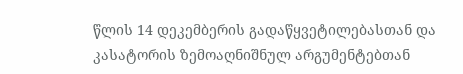წლის 14 დეკემბერის გადაწყვეტილებასთან და კასატორის ზემოაღნიშნულ არგუმენტებთან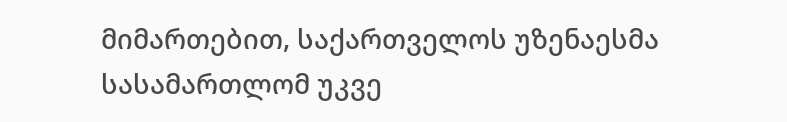მიმართებით, საქართველოს უზენაესმა სასამართლომ უკვე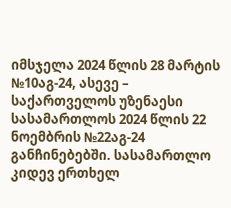იმსჯელა 2024 წლის 28 მარტის №10აგ-24, ასევე – საქართველოს უზენაესი სასამართლოს 2024 წლის 22 ნოემბრის №22აგ-24 განჩინებებში. სასამართლო კიდევ ერთხელ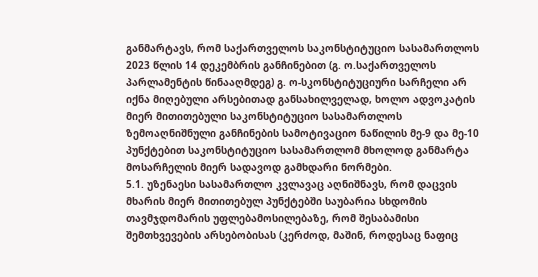განმარტავს, რომ საქართველოს საკონსტიტუციო სასამართლოს 2023 წლის 14 დეკემბრის განჩინებით (გ. ო.საქართველოს პარლამენტის წინააღმდეგ) გ. ო-სკონსტიტუციური სარჩელი არ იქნა მიღებული არსებითად განსახილველად, ხოლო ადვოკატის მიერ მითითებული საკონსტიტუციო სასამართლოს ზემოაღნიშნული განჩინების სამოტივაციო ნაწილის მე-9 და მე-10 პუნქტებით საკონსტიტუციო სასამართლომ მხოლოდ განმარტა მოსარჩელის მიერ სადავოდ გამხდარი ნორმები.
5.1. უზენაესი სასამართლო კვლავაც აღნიშნავს, რომ დაცვის მხარის მიერ მითითებულ პუნქტებში საუბარია სხდომის თავმჯდომარის უფლებამოსილებაზე, რომ შესაბამისი შემთხვევების არსებობისას (კერძოდ, მაშინ, როდესაც ნაფიც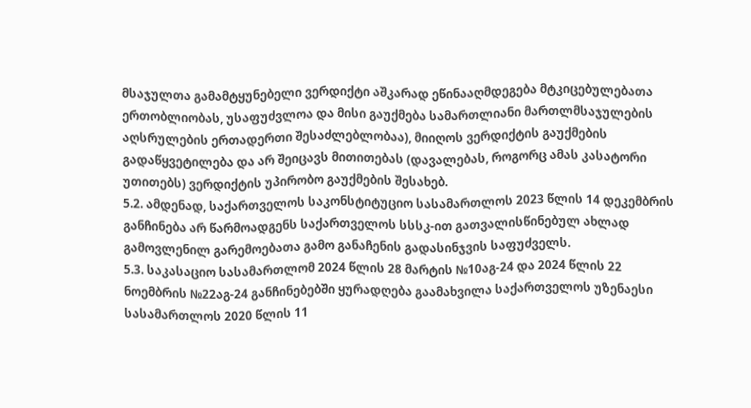მსაჯულთა გამამტყუნებელი ვერდიქტი აშკარად ეწინააღმდეგება მტკიცებულებათა ერთობლიობას, უსაფუძვლოა და მისი გაუქმება სამართლიანი მართლმსაჯულების აღსრულების ერთადერთი შესაძლებლობაა), მიიღოს ვერდიქტის გაუქმების გადაწყვეტილება და არ შეიცავს მითითებას (დავალებას, როგორც ამას კასატორი უთითებს) ვერდიქტის უპირობო გაუქმების შესახებ.
5.2. ამდენად, საქართველოს საკონსტიტუციო სასამართლოს 2023 წლის 14 დეკემბრის განჩინება არ წარმოადგენს საქართველოს სსსკ-ით გათვალისწინებულ ახლად გამოვლენილ გარემოებათა გამო განაჩენის გადასინჯვის საფუძველს.
5.3. საკასაციო სასამართლომ 2024 წლის 28 მარტის №10აგ-24 და 2024 წლის 22 ნოემბრის №22აგ-24 განჩინებებში ყურადღება გაამახვილა საქართველოს უზენაესი სასამართლოს 2020 წლის 11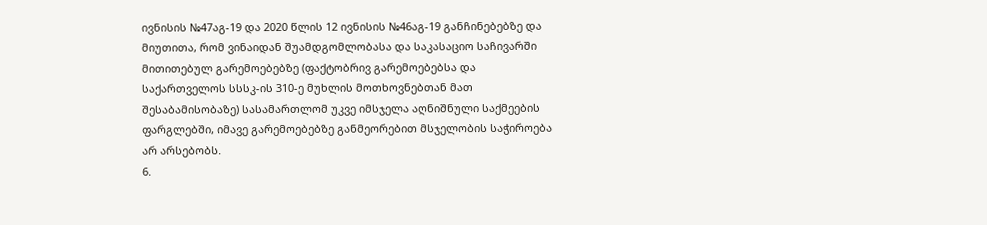ივნისის №47აგ-19 და 2020 წლის 12 ივნისის №46აგ-19 განჩინებებზე და მიუთითა, რომ ვინაიდან შუამდგომლობასა და საკასაციო საჩივარში მითითებულ გარემოებებზე (ფაქტობრივ გარემოებებსა და საქართველოს სსსკ-ის 310-ე მუხლის მოთხოვნებთან მათ შესაბამისობაზე) სასამართლომ უკვე იმსჯელა აღნიშნული საქმეების ფარგლებში, იმავე გარემოებებზე განმეორებით მსჯელობის საჭიროება არ არსებობს.
6.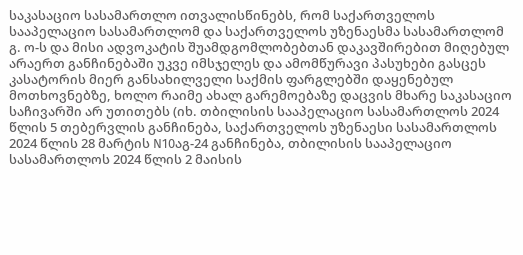საკასაციო სასამართლო ითვალისწინებს, რომ საქართველოს სააპელაციო სასამართლომ და საქართველოს უზენაესმა სასამართლომ გ. ო-ს და მისი ადვოკატის შუამდგომლობებთან დაკავშირებით მიღებულ არაერთ განჩინებაში უკვე იმსჯელეს და ამომწურავი პასუხები გასცეს კასატორის მიერ განსახილველი საქმის ფარგლებში დაყენებულ მოთხოვნებზე, ხოლო რაიმე ახალ გარემოებაზე დაცვის მხარე საკასაციო საჩივარში არ უთითებს (იხ. თბილისის სააპელაციო სასამართლოს 2024 წლის 5 თებერვლის განჩინება, საქართველოს უზენაესი სასამართლოს 2024 წლის 28 მარტის N10აგ-24 განჩინება, თბილისის სააპელაციო სასამართლოს 2024 წლის 2 მაისის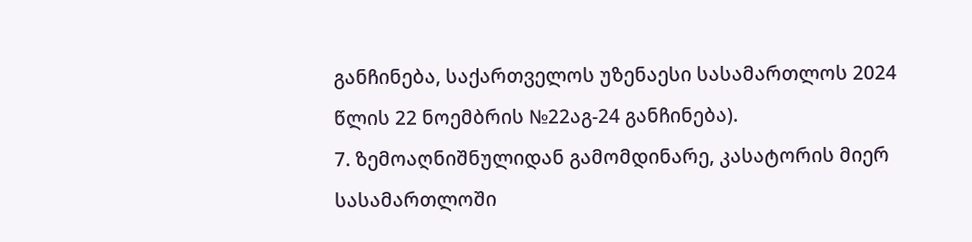განჩინება, საქართველოს უზენაესი სასამართლოს 2024 წლის 22 ნოემბრის №22აგ-24 განჩინება).
7. ზემოაღნიშნულიდან გამომდინარე, კასატორის მიერ სასამართლოში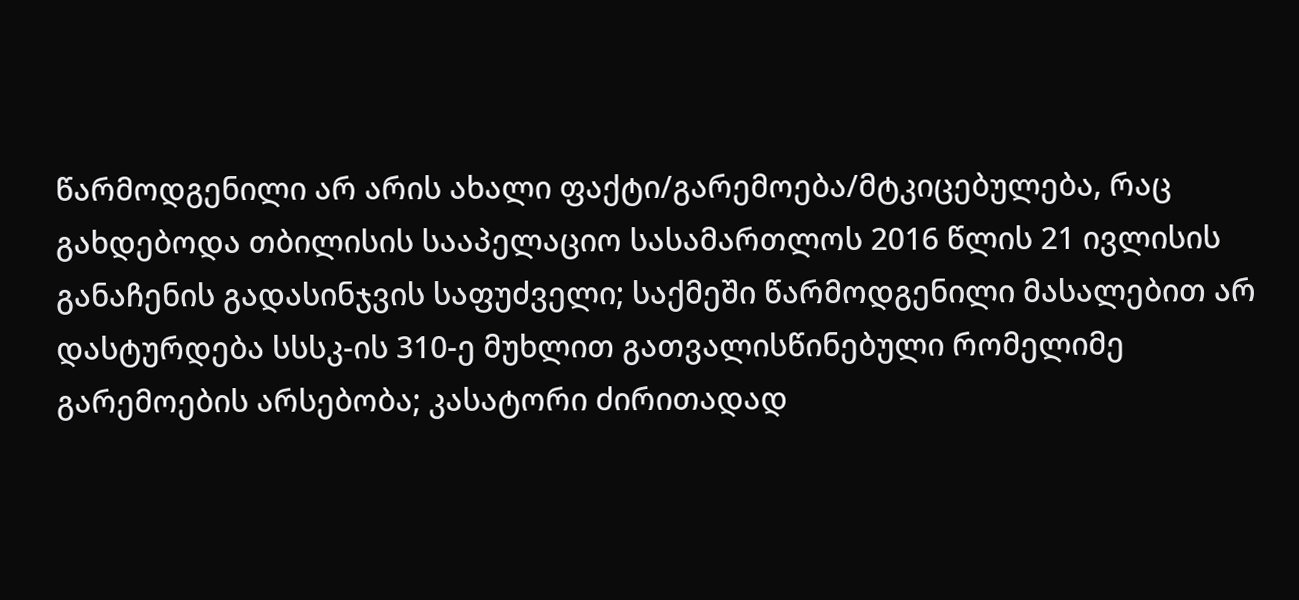წარმოდგენილი არ არის ახალი ფაქტი/გარემოება/მტკიცებულება, რაც გახდებოდა თბილისის სააპელაციო სასამართლოს 2016 წლის 21 ივლისის განაჩენის გადასინჯვის საფუძველი; საქმეში წარმოდგენილი მასალებით არ დასტურდება სსსკ-ის 310-ე მუხლით გათვალისწინებული რომელიმე გარემოების არსებობა; კასატორი ძირითადად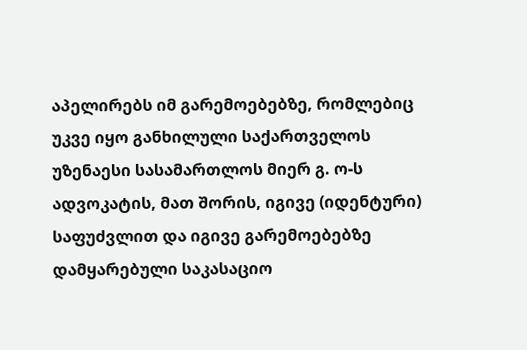აპელირებს იმ გარემოებებზე, რომლებიც უკვე იყო განხილული საქართველოს უზენაესი სასამართლოს მიერ გ. ო-ს ადვოკატის, მათ შორის, იგივე (იდენტური) საფუძვლით და იგივე გარემოებებზე დამყარებული საკასაციო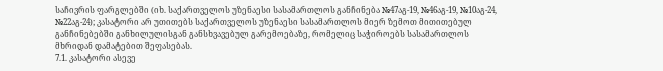საჩივრის ფარგლებში (იხ. საქართველოს უზენაესი სასამართლოს განჩინება №47აგ-19, №46აგ-19, №10აგ-24, №22აგ-24); კასატორი არ უთითებს საქართველოს უზენაესი სასამართლოს მიერ ზემოთ მითითებულ განჩინებებში განხილულისგან განსხვავებულ გარემოებაზე, რომელიც საჭიროებს სასამართლოს მხრიდან დამატებით შეფასებას.
7.1. კასატორი ასევე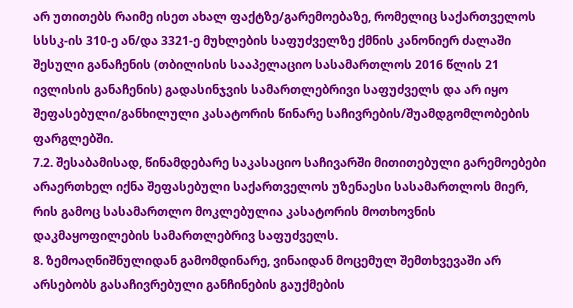არ უთითებს რაიმე ისეთ ახალ ფაქტზე/გარემოებაზე, რომელიც საქართველოს სსსკ-ის 310-ე ან/და 3321-ე მუხლების საფუძველზე ქმნის კანონიერ ძალაში შესული განაჩენის (თბილისის სააპელაციო სასამართლოს 2016 წლის 21 ივლისის განაჩენის) გადასინჯვის სამართლებრივი საფუძველს და არ იყო შეფასებული/განხილული კასატორის წინარე საჩივრების/შუამდგომლობების ფარგლებში.
7.2. შესაბამისად, წინამდებარე საკასაციო საჩივარში მითითებული გარემოებები არაერთხელ იქნა შეფასებული საქართველოს უზენაესი სასამართლოს მიერ, რის გამოც სასამართლო მოკლებულია კასატორის მოთხოვნის დაკმაყოფილების სამართლებრივ საფუძველს.
8. ზემოაღნიშნულიდან გამომდინარე, ვინაიდან მოცემულ შემთხვევაში არ არსებობს გასაჩივრებული განჩინების გაუქმების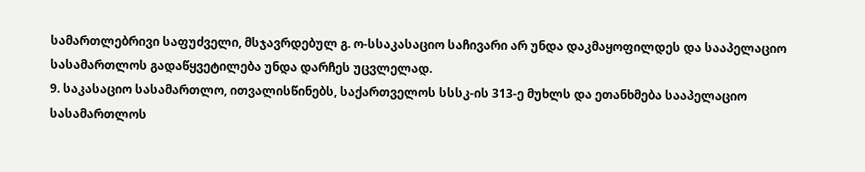სამართლებრივი საფუძველი, მსჯავრდებულ გ. ო-სსაკასაციო საჩივარი არ უნდა დაკმაყოფილდეს და სააპელაციო სასამართლოს გადაწყვეტილება უნდა დარჩეს უცვლელად.
9. საკასაციო სასამართლო, ითვალისწინებს, საქართველოს სსსკ-ის 313-ე მუხლს და ეთანხმება სააპელაციო სასამართლოს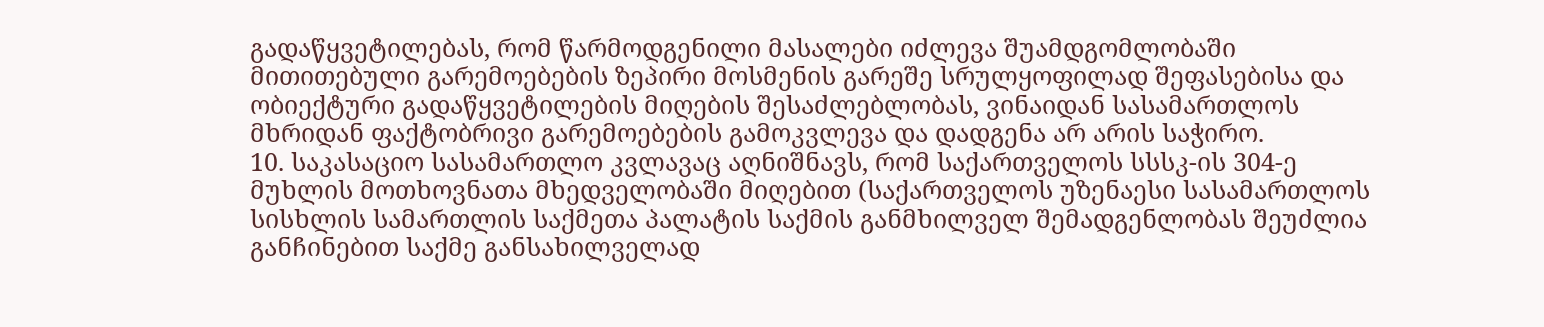გადაწყვეტილებას, რომ წარმოდგენილი მასალები იძლევა შუამდგომლობაში მითითებული გარემოებების ზეპირი მოსმენის გარეშე სრულყოფილად შეფასებისა და ობიექტური გადაწყვეტილების მიღების შესაძლებლობას, ვინაიდან სასამართლოს მხრიდან ფაქტობრივი გარემოებების გამოკვლევა და დადგენა არ არის საჭირო.
10. საკასაციო სასამართლო კვლავაც აღნიშნავს, რომ საქართველოს სსსკ-ის 304-ე მუხლის მოთხოვნათა მხედველობაში მიღებით (საქართველოს უზენაესი სასამართლოს სისხლის სამართლის საქმეთა პალატის საქმის განმხილველ შემადგენლობას შეუძლია განჩინებით საქმე განსახილველად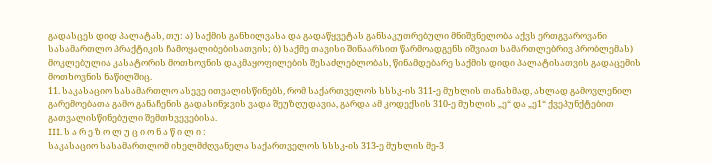გადასცეს დიდ პალატას, თუ: ა) საქმის განხილვასა და გადაწყვეტას განსაკუთრებული მნიშვნელობა აქვს ერთგვაროვანი სასამართლო პრაქტიკის ჩამოყალიბებისათვის; ბ) საქმე თავისი შინაარსით წარმოადგენს იშვიათ სამართლებრივ პრობლემას) მოკლებულია კასატორის მოთხოვნის დაკმაყოფილების შესაძლებლობას, წინამდებარე საქმის დიდი პალატისათვის გადაცემის მოთხოვნის ნაწილშიც.
11. საკასაციო სასამართლო ასევე ითვალისწინებს, რომ საქართველოს სსსკ-ის 311-ე მუხლის თანახმად, ახლად გამოვლენილ გარემოებათა გამო განაჩენის გადასინჯვის ვადა შეუზღუდავია, გარდა ამ კოდექსის 310-ე მუხლის „ე“ და „ე1“ ქვეპუნქტებით გათვალისწინებული შემთხვევებისა.
III. ს ა რ ე ზ ო ლ უ ც ი ო ნ ა წ ი ლ ი :
საკასაციო სასამართლომ იხელმძღვანელა საქართველოს სსსკ-ის 313-ე მუხლის მე-3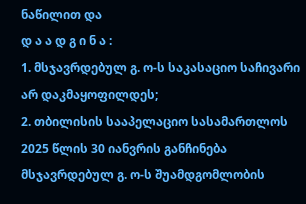ნაწილით და
დ ა ა დ გ ი ნ ა :
1. მსჯავრდებულ გ. ო-ს საკასაციო საჩივარი არ დაკმაყოფილდეს;
2. თბილისის სააპელაციო სასამართლოს 2025 წლის 30 იანვრის განჩინება მსჯავრდებულ გ. ო-ს შუამდგომლობის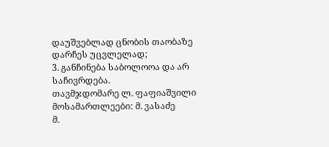დაუშვებლად ცნობის თაობაზე დარჩეს უცვლელად;
3. განჩინება საბოლოოა და არ საჩივრდება.
თავმჯდომარე ლ. ფაფიაშვილი
მოსამართლეები: მ. ვასაძე
მ.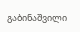გაბინაშვილი